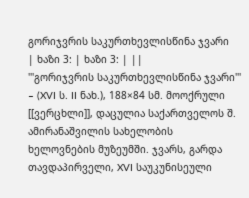გორიჯვრის საკურთხევლისწინა ჯვარი
| ხაზი 3: | ხაზი 3: | ||
'''გორიჯვრის საკურთხევლისწინა ჯვარი''' – (XVI ს. II ნახ.), 188×84 სმ. მოოქრული [[ვერცხლი]], დაცულია საქართველოს შ. ამირანაშვილის სახელობის ხელოვნების მუზეუმში. ჯვარს, გარდა თავდაპირველი, XVI საუკუნისეული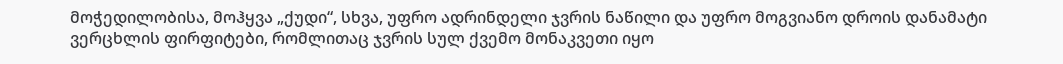მოჭედილობისა, მოჰყვა „ქუდი“, სხვა, უფრო ადრინდელი ჯვრის ნაწილი და უფრო მოგვიანო დროის დანამატი ვერცხლის ფირფიტები, რომლითაც ჯვრის სულ ქვემო მონაკვეთი იყო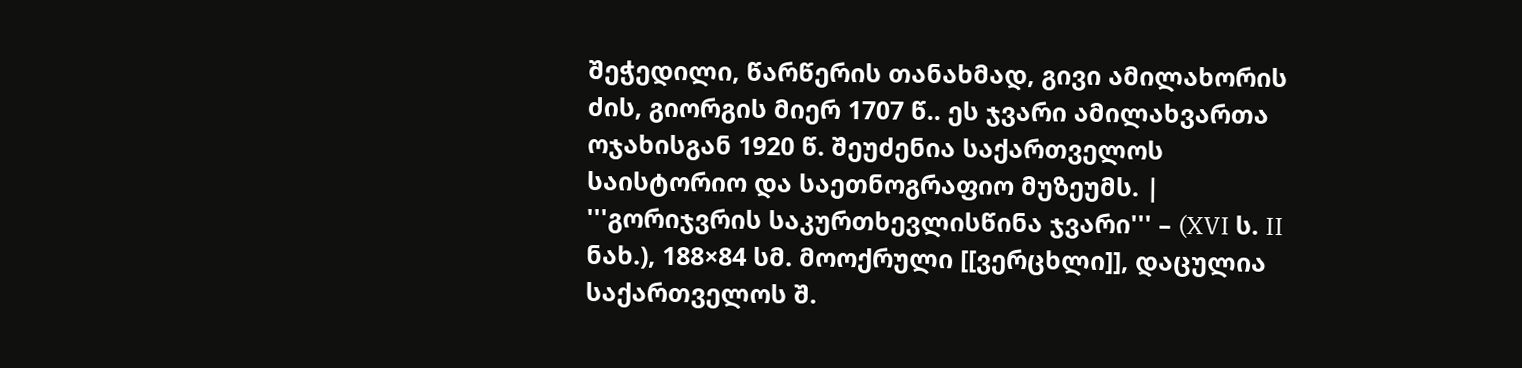შეჭედილი, წარწერის თანახმად, გივი ამილახორის ძის, გიორგის მიერ 1707 წ.. ეს ჯვარი ამილახვართა ოჯახისგან 1920 წ. შეუძენია საქართველოს საისტორიო და საეთნოგრაფიო მუზეუმს. | '''გორიჯვრის საკურთხევლისწინა ჯვარი''' – (XVI ს. II ნახ.), 188×84 სმ. მოოქრული [[ვერცხლი]], დაცულია საქართველოს შ.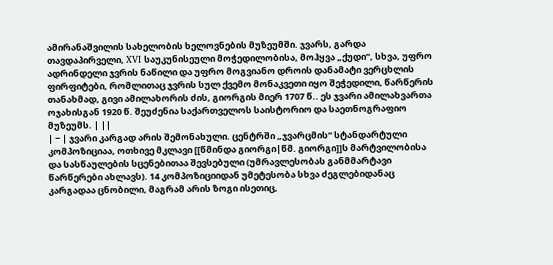ამირანაშვილის სახელობის ხელოვნების მუზეუმში. ჯვარს, გარდა თავდაპირველი, XVI საუკუნისეული მოჭედილობისა, მოჰყვა „ქუდი“, სხვა, უფრო ადრინდელი ჯვრის ნაწილი და უფრო მოგვიანო დროის დანამატი ვერცხლის ფირფიტები, რომლითაც ჯვრის სულ ქვემო მონაკვეთი იყო შეჭედილი, წარწერის თანახმად, გივი ამილახორის ძის, გიორგის მიერ 1707 წ.. ეს ჯვარი ამილახვართა ოჯახისგან 1920 წ. შეუძენია საქართველოს საისტორიო და საეთნოგრაფიო მუზეუმს. | ||
| − | ჯვარი კარგად არის შემონახული. ცენტრში „ჯვარცმის“ სტანდარტული კომპოზიციაა, ოთხივე მკლავი [[წმინდა გიორგი|წმ. გიორგი]]ს მარტვილობისა და სასწაულების სცენებითაა შევსებული (უმრავლესობას განმმარტავი წარწერები ახლავს). 14 კომპოზიციიდან უმეტესობა სხვა ძეგლებიდანაც კარგადაა ცნობილი, მაგრამ არის ზოგი ისეთიც,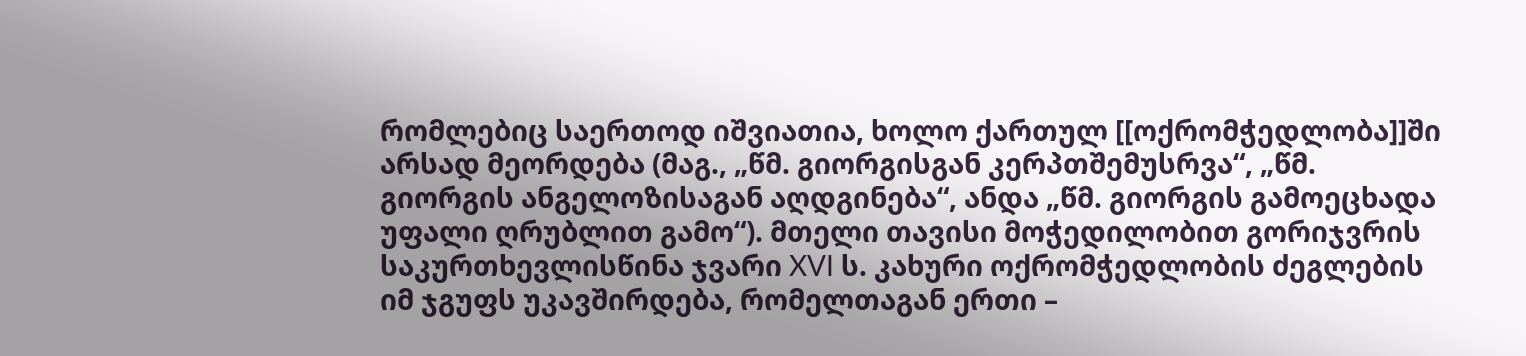რომლებიც საერთოდ იშვიათია, ხოლო ქართულ [[ოქრომჭედლობა]]ში არსად მეორდება (მაგ., „წმ. გიორგისგან კერპთშემუსრვა“, „წმ. გიორგის ანგელოზისაგან აღდგინება“, ანდა „წმ. გიორგის გამოეცხადა უფალი ღრუბლით გამო“). მთელი თავისი მოჭედილობით გორიჯვრის საკურთხევლისწინა ჯვარი XVI ს. კახური ოქრომჭედლობის ძეგლების იმ ჯგუფს უკავშირდება, რომელთაგან ერთი –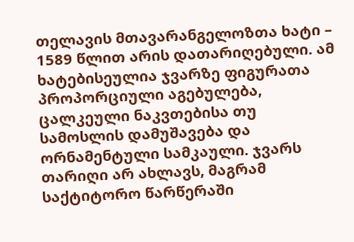თელავის მთავარანგელოზთა ხატი – 1589 წლით არის დათარიღებული. ამ ხატებისეულია ჯვარზე ფიგურათა პროპორციული აგებულება, ცალკეული ნაკვთებისა თუ სამოსლის დამუშავება და ორნამენტული სამკაული. ჯვარს თარიღი არ ახლავს, მაგრამ საქტიტორო წარწერაში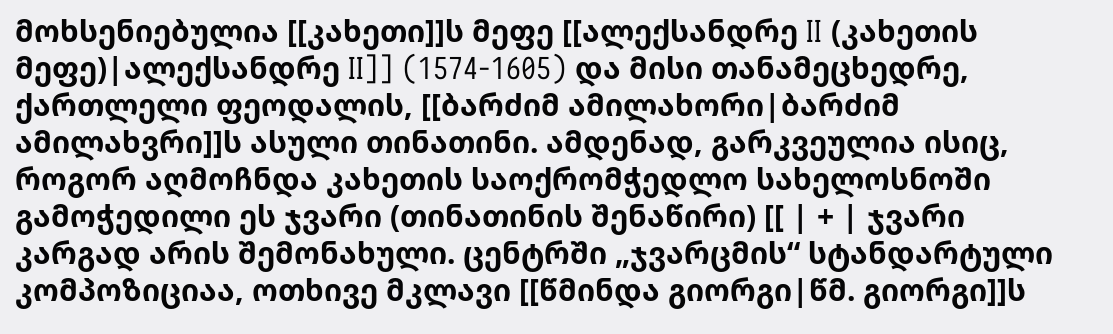მოხსენიებულია [[კახეთი]]ს მეფე [[ალექსანდრე II (კახეთის მეფე)|ალექსანდრე II]] (1574-1605) და მისი თანამეცხედრე, ქართლელი ფეოდალის, [[ბარძიმ ამილახორი|ბარძიმ ამილახვრი]]ს ასული თინათინი. ამდენად, გარკვეულია ისიც, როგორ აღმოჩნდა კახეთის საოქრომჭედლო სახელოსნოში გამოჭედილი ეს ჯვარი (თინათინის შენაწირი) [[ | + | ჯვარი კარგად არის შემონახული. ცენტრში „ჯვარცმის“ სტანდარტული კომპოზიციაა, ოთხივე მკლავი [[წმინდა გიორგი|წმ. გიორგი]]ს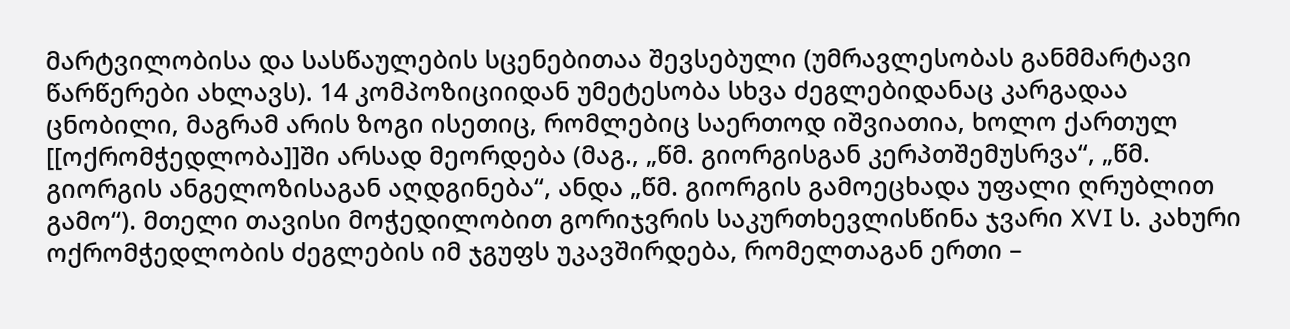მარტვილობისა და სასწაულების სცენებითაა შევსებული (უმრავლესობას განმმარტავი წარწერები ახლავს). 14 კომპოზიციიდან უმეტესობა სხვა ძეგლებიდანაც კარგადაა ცნობილი, მაგრამ არის ზოგი ისეთიც, რომლებიც საერთოდ იშვიათია, ხოლო ქართულ [[ოქრომჭედლობა]]ში არსად მეორდება (მაგ., „წმ. გიორგისგან კერპთშემუსრვა“, „წმ. გიორგის ანგელოზისაგან აღდგინება“, ანდა „წმ. გიორგის გამოეცხადა უფალი ღრუბლით გამო“). მთელი თავისი მოჭედილობით გორიჯვრის საკურთხევლისწინა ჯვარი XVI ს. კახური ოქრომჭედლობის ძეგლების იმ ჯგუფს უკავშირდება, რომელთაგან ერთი –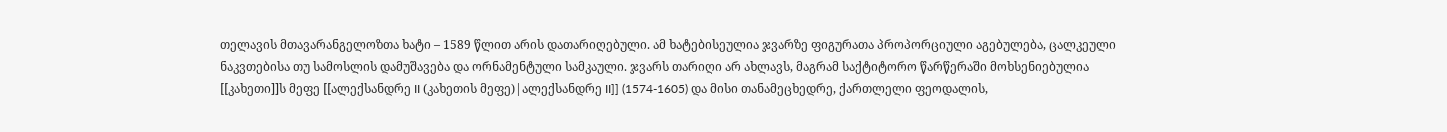თელავის მთავარანგელოზთა ხატი – 1589 წლით არის დათარიღებული. ამ ხატებისეულია ჯვარზე ფიგურათა პროპორციული აგებულება, ცალკეული ნაკვთებისა თუ სამოსლის დამუშავება და ორნამენტული სამკაული. ჯვარს თარიღი არ ახლავს, მაგრამ საქტიტორო წარწერაში მოხსენიებულია [[კახეთი]]ს მეფე [[ალექსანდრე II (კახეთის მეფე)|ალექსანდრე II]] (1574-1605) და მისი თანამეცხედრე, ქართლელი ფეოდალის,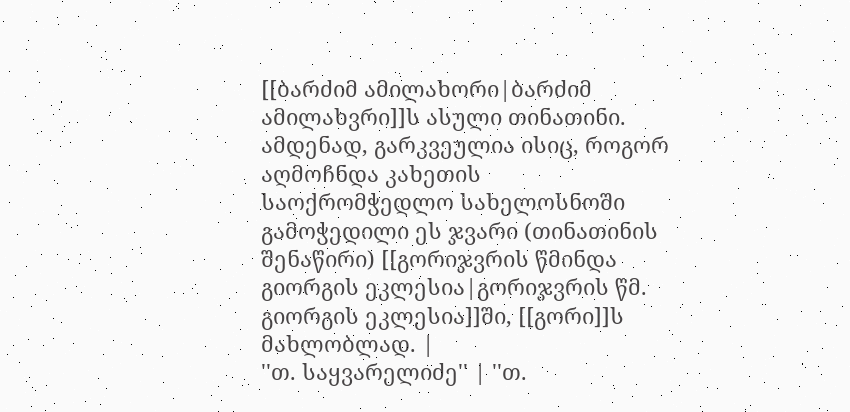[[ბარძიმ ამილახორი|ბარძიმ ამილახვრი]]ს ასული თინათინი. ამდენად, გარკვეულია ისიც, როგორ აღმოჩნდა კახეთის საოქრომჭედლო სახელოსნოში გამოჭედილი ეს ჯვარი (თინათინის შენაწირი) [[გორიჯვრის წმინდა გიორგის ეკლესია|გორიჯვრის წმ. გიორგის ეკლესია]]ში, [[გორი]]ს მახლობლად. |
''თ. საყვარელიძე'' | ''თ.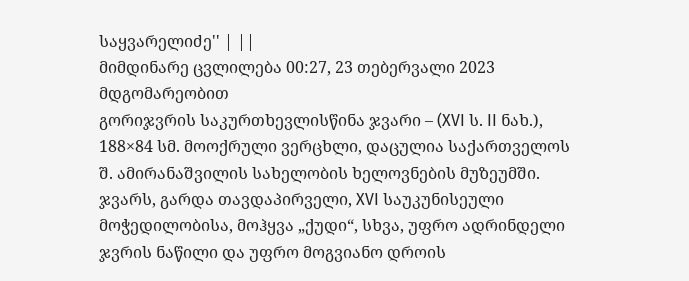საყვარელიძე'' | ||
მიმდინარე ცვლილება 00:27, 23 თებერვალი 2023 მდგომარეობით
გორიჯვრის საკურთხევლისწინა ჯვარი – (XVI ს. II ნახ.), 188×84 სმ. მოოქრული ვერცხლი, დაცულია საქართველოს შ. ამირანაშვილის სახელობის ხელოვნების მუზეუმში. ჯვარს, გარდა თავდაპირველი, XVI საუკუნისეული მოჭედილობისა, მოჰყვა „ქუდი“, სხვა, უფრო ადრინდელი ჯვრის ნაწილი და უფრო მოგვიანო დროის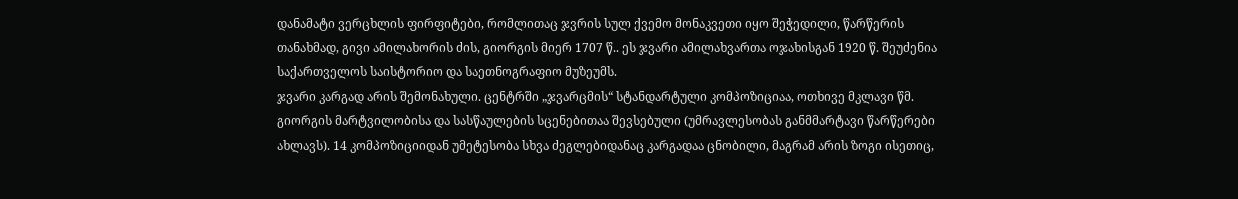დანამატი ვერცხლის ფირფიტები, რომლითაც ჯვრის სულ ქვემო მონაკვეთი იყო შეჭედილი, წარწერის თანახმად, გივი ამილახორის ძის, გიორგის მიერ 1707 წ.. ეს ჯვარი ამილახვართა ოჯახისგან 1920 წ. შეუძენია საქართველოს საისტორიო და საეთნოგრაფიო მუზეუმს.
ჯვარი კარგად არის შემონახული. ცენტრში „ჯვარცმის“ სტანდარტული კომპოზიციაა, ოთხივე მკლავი წმ. გიორგის მარტვილობისა და სასწაულების სცენებითაა შევსებული (უმრავლესობას განმმარტავი წარწერები ახლავს). 14 კომპოზიციიდან უმეტესობა სხვა ძეგლებიდანაც კარგადაა ცნობილი, მაგრამ არის ზოგი ისეთიც,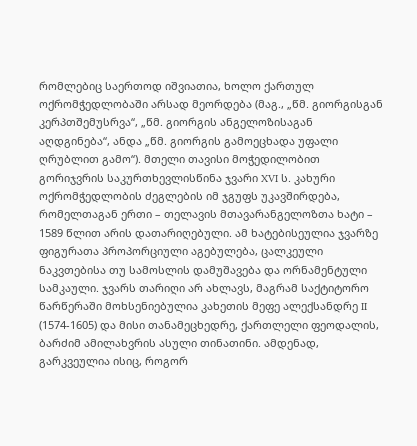რომლებიც საერთოდ იშვიათია, ხოლო ქართულ ოქრომჭედლობაში არსად მეორდება (მაგ., „წმ. გიორგისგან კერპთშემუსრვა“, „წმ. გიორგის ანგელოზისაგან აღდგინება“, ანდა „წმ. გიორგის გამოეცხადა უფალი ღრუბლით გამო“). მთელი თავისი მოჭედილობით გორიჯვრის საკურთხევლისწინა ჯვარი XVI ს. კახური ოქრომჭედლობის ძეგლების იმ ჯგუფს უკავშირდება, რომელთაგან ერთი – თელავის მთავარანგელოზთა ხატი – 1589 წლით არის დათარიღებული. ამ ხატებისეულია ჯვარზე ფიგურათა პროპორციული აგებულება, ცალკეული ნაკვთებისა თუ სამოსლის დამუშავება და ორნამენტული სამკაული. ჯვარს თარიღი არ ახლავს, მაგრამ საქტიტორო წარწერაში მოხსენიებულია კახეთის მეფე ალექსანდრე II (1574-1605) და მისი თანამეცხედრე, ქართლელი ფეოდალის, ბარძიმ ამილახვრის ასული თინათინი. ამდენად, გარკვეულია ისიც, როგორ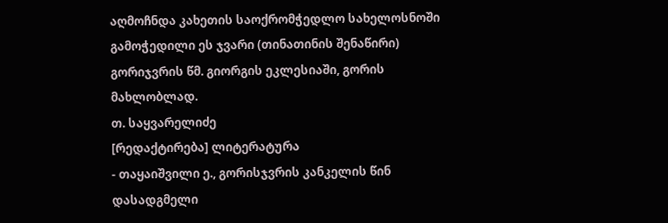აღმოჩნდა კახეთის საოქრომჭედლო სახელოსნოში გამოჭედილი ეს ჯვარი (თინათინის შენაწირი) გორიჯვრის წმ. გიორგის ეკლესიაში, გორის მახლობლად.
თ. საყვარელიძე
[რედაქტირება] ლიტერატურა
- თაყაიშვილი ე., გორისჯვრის კანკელის წინ დასადგმელი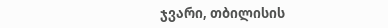ჯვარი, თბილისის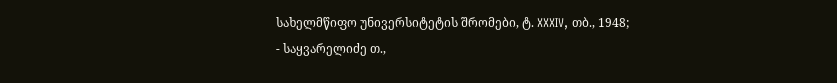სახელმწიფო უნივერსიტეტის შრომები, ტ. XXXIV, თბ., 1948;
- საყვარელიძე თ.,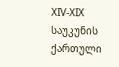XIV-XIX საუკუნის ქართული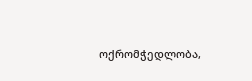ოქრომჭედლობა,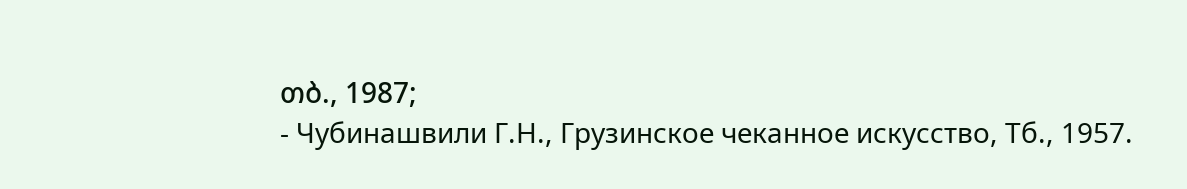თბ., 1987;
- Чубинашвили Г.Н., Грузинское чеканное искусство, Tб., 1957.